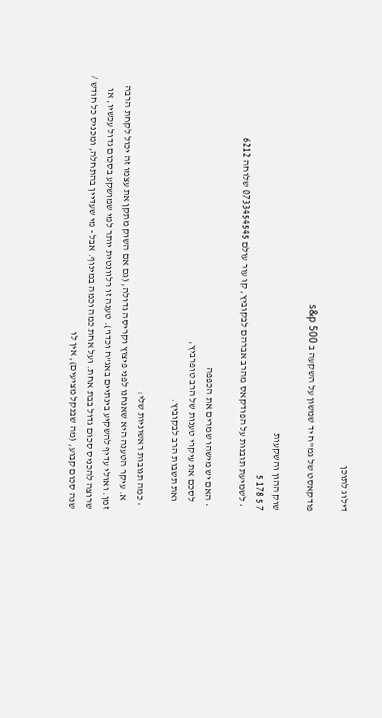דילוג לתוכן

פודקאסט של גמ"ח יד שמשון על השקעה ב s&p 500

שוק ההון והשקעות
7 5 178 5
  • לשמיעת תובנות על הפודקאס מהרב אברהם לבקוביץ, קו עור עולם 0733454545 שלוחה 6212

  • האם יש מישהו שמרים את הכפפה
    לסכם את עיקרי טענות של הרב טופרביץ,
    ואת תשבות הרב לבקוביץ.

  • כמה תגובות ראשוניות שלי:
    א. עיקר הטענה היא שאנחנו לפני פיצוץ וקריסה גדולה, (גם אם השוק מתקן את עצמו זה יכול לקחת הרבה זמן. ואולי עדיף להשקיע בינתיים באג"ח וכדו'). טענה זו רלוונטית יותר למי שמושקע בסכום גדול עכשיו, או שרוצה להכניס סכום גדול בבת אחת. ועל אחת כמה וכמה במינוף. אבל - מי שעדיין בהתחלה, ומכניס כל חודש / שנה סכום קבוע, (מה שבנקל מציעים), אין לו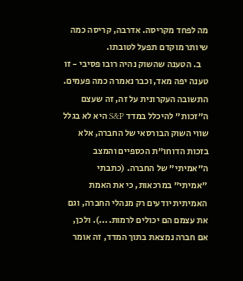מה לפחד מקריסה. אדרבה, קריסה כמה שיותר מוקדם תפעל לטובתו.
    ב. הטענה שהשוק נהיה רובו פסיבי - זו טענה יפה מאד, וכבר נאמרה כמה פעמים. התשובה העקרונית על זה, זה שעצם ה"זכות" להיכלל במדד S&P היא לא בגלל שווי השוק הבורסאי של החברה, אלא בזכות הדוחו"ת הכספיים והמצב ה"אמיתי" של החברה. (כתבתי "אמיתי" במרכאות, כי את האמת האמיתית יודעים רק מנהלי החברה, וגם את עצמם הם יכולים לרמות....). ולכן, אם חברה נמצאת בתוך המדד, זה אומר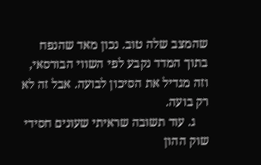שהמצב שלה טוב. נכון מאד שהנפח בתוך המדד נקבע לפי השווי הבורסאי, וזה מגדיל את הסיכון לבועה. אבל זה לא רק בועה.
    ג. עוד תשובה שראיתי שעונים חסידי שוק ההון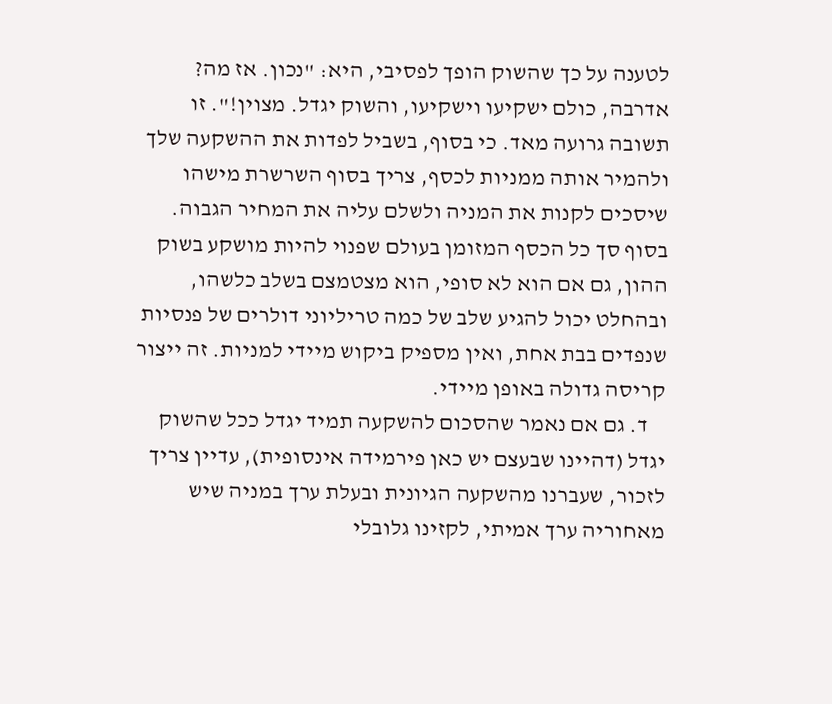לטענה על כך שהשוק הופך לפסיבי, היא: "נכון. אז מה? אדרבה, כולם ישקיעו וישקיעו, והשוק יגדל. מצוין!". זו תשובה גרועה מאד. כי בסוף, בשביל לפדות את ההשקעה שלך ולהמיר אותה ממניות לכסף, צריך בסוף השרשרת מישהו שיסכים לקנות את המניה ולשלם עליה את המחיר הגבוה. בסוף סך כל הכסף המזומן בעולם שפנוי להיות מושקע בשוק ההון, גם אם הוא לא סופי, הוא מצטמצם בשלב כלשהו, ובהחלט יכול להגיע שלב של כמה טריליוני דולרים של פנסיות שנפדים בבת אחת, ואין מספיק ביקוש מיידי למניות. זה ייצור קריסה גדולה באופן מיידי.
    ד. גם אם נאמר שהסכום להשקעה תמיד יגדל ככל שהשוק יגדל (דהיינו שבעצם יש כאן פירמידה אינסופית), עדיין צריך לזכור, שעברנו מהשקעה הגיונית ובעלת ערך במניה שיש מאחוריה ערך אמיתי, לקזינו גלובלי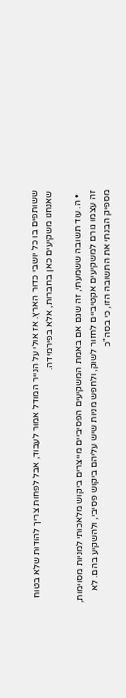ששותפים בו כל יושבי כדור הארץ. אז אולי על הנייר המודל אמור לעבוד, אבל לפחות צריך להודות שלא בטוח שאנחנו משקיעים כאן בחברות, אלא בפירמידה.

  • ה. עוד תשובה ששמעתי, זה שגם אם באמת המשקיעים הפסיביים מייצרים ביקוש מלאכותי למניות מסוימות, זה עצמו גורם למשקיעים אקטיביים לחזור לשוק, ולחפש מניות שיש עליהם ביקוש פסיבי, ולהשקיע בהם. לא מספיק הבנתי את התשובה הזו, כי בסה"כ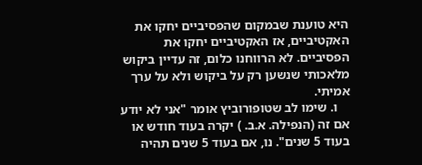היא טוענת שבמקום שהפסיביים יחקו את האקטיביים, אז האקטיביים יחקו את הפסיביים. לא הרווחנו כלום, זה עדיין ביקוש מלאכותי שנשען רק על ביקוש ולא על ערך אמיתי.
    ו. שימו לב שטופורוביץ אומר "אני לא יודע אם זה (הנפילה. א.ב. ) יקרה בעוד חודש או בעוד 5 שנים". נו, אם בעוד 5 שנים תהיה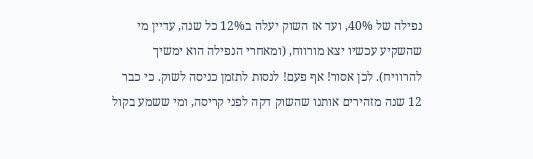נפילה של 40%, ועד אז השוק יעלה ב12% כל שנה, עדיין מי שהשקיע עכשיו יצא מורווח, (ומאחרי הנפילה הוא ימשיך להרוויח). לכן אסור! אף פעם! לנסות לתזמן כניסה לשוק. כי כבר 12 שנה מזהירים אותנו שהשוק דקה לפני קריסה, ומי ששמע בקול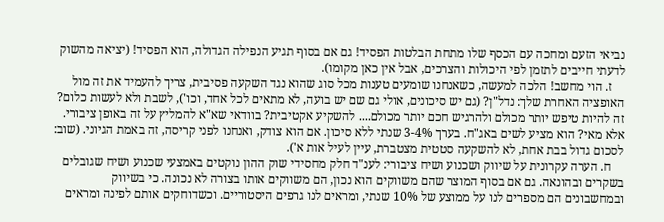נביאי הזעם ומחכה עם הכסף שלו מתחת הבלטות הפסיד! גם אם בסוף תגיע הנפילה הגדולה, הוא הפסיד! (יציאה מהשוק לדעתי חייבים לתזמן לפי היכולות והצרכים, אבל אין כאן מקומו).
    ז. הוי מחשב! הלכה למעשה, כשאנחנו שומעים טענות מכל סוג שהוא נגד השקעה פסיבית, צריך להעמיד את זה מול האופציה האחרת שלך: נדל"ן? (גם יש סיכונים, אולי גם שם יש בועה, לא מתאים לכל אחד, וכו'), לשבת ולא לעשות כלום? זה להיות טיפש יותר מכולם ולהרגיש חכם יותר מכולם.... להשקיע אקטיבית? בוודאי שא"א להמליץ על זה באופן ציבורי. אלא מאי? הוא מציע לשים באג"ח. בערך 3-4% שנתי ללא סיכון. אם הוא צודק, ואנחנו לפני קריסה, זה באמת הגיוני. (שוב: לסכום גדול בבת אחת, לא להשקעה סטטית מצטברת, עיין לעיל אות א').
    ח. הערה עקרונית על שיווק ושכנוע ושיח ציבורי: לענ"ד חלק מחסידי שוק ההון נוקטים באמצעי שכנוע ושיח שגובלים בשקרים ובהונאה. גם אם בסוף המוצר שהם משווקים הוא נכון, הם משווקים אותו בצורה לא נכונה. כי בשיווק ובמחשבונים הם מספרים לנו על ממוצע של 10% שנתי, ומראים לנו גרפים היסטוריים. וכשדוחקים אותם לפינה ומראים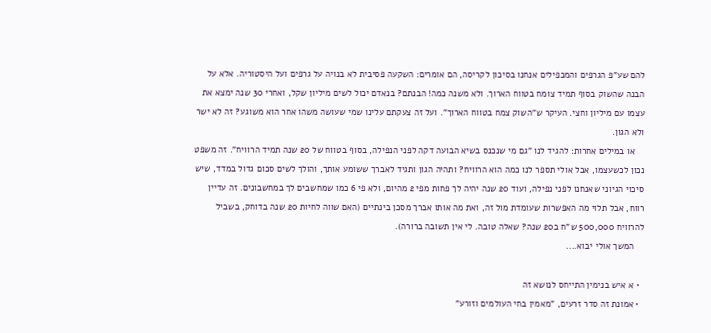להם שע"פ הגרפים והמכפילים אנחנו בסיכון לקריסה, הם אומרים: השקעה פסיבית לא בנויה על גרפים ועל היסטוריה. אלא על הבנה שהשוק בסוף תמיד צומח בטווח הארוך. ולא משנה כמה! הבנתם? בנאדם יכול לשים מיליון שקל, ואחרי 30 שנה ימצא את עצמו עם מיליון וחצי. העיקר ש"השוק צמח בטווח הארוך". ועל זה צעקתם עלינו שמי שעושה משהו אחר הוא משוגע? זה לא ישר ולא הגון.
    או במילים אחרות: להגיד לנו "גם מי שנכנס בשיא הבועה דקה לפני הנפילה, בסוף בטווח של 20 שנה תמיד הרוויח". זה משפט נכון לכשעצמו, אבל אולי תספר לנו כמה הוא הרוויח? ותהיה הגון ותגיד לאברך ששומע אותך, והולך לשים סכום גדול במדד, שיש סיכוי הגיוני שאנחנו לפני נפילה, ועוד 20 שנה יהיה לך פחות מפי 2 מהיום, ולא פי 6 כמו שמחשבים לך במחשבונים. זה עדיין רווח, אבל תלוי מה האפשרות שעומדת מול זה, ואת מה אותו אברך מסכן בינתיים (האם שווה לחיות 20 שנה בדוחק, בשביל להרוויח 500,000 ש"ח ב20 שנה? שאלה טובה. לי אין תשובה ברורה).
    המשך אולי יבוא....

  • א איש בנימין התייחס לנושא זה
  • אמונת זה סדר זרעים, "מאמין בחי העולמים וזורע"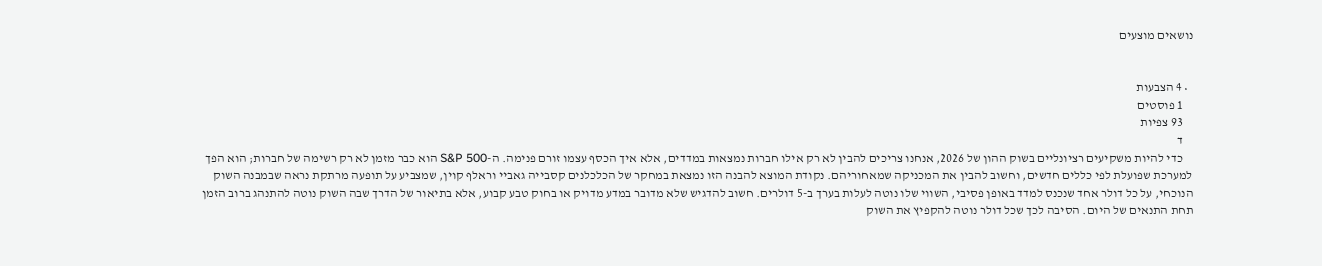נושאים מוצעים


  • 4 הצבעות
    1 פוסטים
    93 צפיות
    ד
    כדי להיות משקיעים רציונליים בשוק ההון של 2026, אנחנו צריכים להבין לא רק אילו חברות נמצאות במדדים, אלא איך הכסף עצמו זורם פנימה. ה-S&P 500 הוא כבר מזמן לא רק רשימה של חברות; הוא הפך למערכת שפועלת לפי כללים חדשים, וחשוב להבין את המכניקה שמאחוריהם. נקודת המוצא להבנה הזו נמצאת במחקר של הכלכלנים קסבייה גאביי וראלף קוין, שמצביע על תופעה מרתקת נראה שבמבנה השוק הנוכחי, על כל דולר אחד שנכנס למדד באופן פסיבי, השווי שלו נוטה לעלות בערך ב-5 דולרים. חשוב להדגיש שלא מדובר במדע מדויק או בחוק טבע קבוע, אלא בתיאור של הדרך שבה השוק נוטה להתנהג ברוב הזמן תחת התנאים של היום. הסיבה לכך שכל דולר נוטה להקפיץ את השוק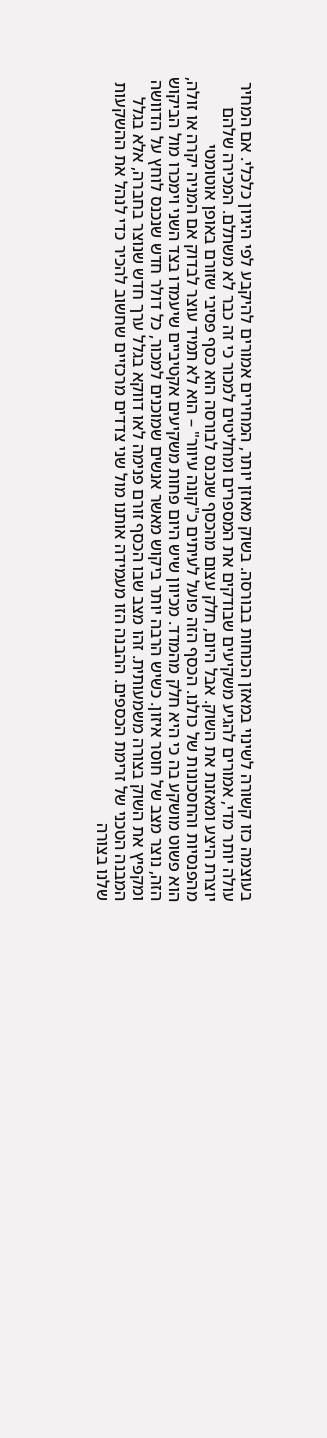בעוצמה כזו קשורה לשינוי במאזן הכוחות בבורסה. בשוק מאוזן יותר, המחירים אמורים להיקבע לפי היגיון כלכלי. אם המחיר עולה יותר מדי, אמורים להגיע משקיעים שבודקים את המספרים ומחליטים למכור כי זה כבר לא משתלם. המכירה שלהם יוצרת היצע ומאזנת את השוק. אבל היום, חלק עצום מהכסף שנכנס לבורסה הוא כסף פסיבי שזורם באופן אוטומטי מהפנסיות והחסכונות של כולנו. הכסף הזה פועל לעיתים כ"קונה עיוור" – הוא לא תמיד עוצר לבדוק אם המניה יקרה או זולה, הוא פשוט מושקע בה כי היא חלק מהמדד. מכיוון שיש היום פחות משקיעים אקטיביים שיעמדו בצד השני וימכרו מול הביקוש הזה, נוצר מצב של חוסר איזון. כשיש הרבה יותר ביקוש מאשר אנשים שמוכנים למכור, כל דולר חדש שנכנס לוחץ על הדוושה ומקפיץ את השוק בצורה משמעותית. זהו מצב שבו הכסף זורם פנימה לאו דווקא בגלל ערך חדש שנוצר בחברה, אלא בגלל המבנה הטכני של זרימת הכספים. ההבנה הזו מעמידה אותנו מול שני צדדים מרכזיים שחשוב להכיר כדי לנהל את ההשקעות שלנו בצורה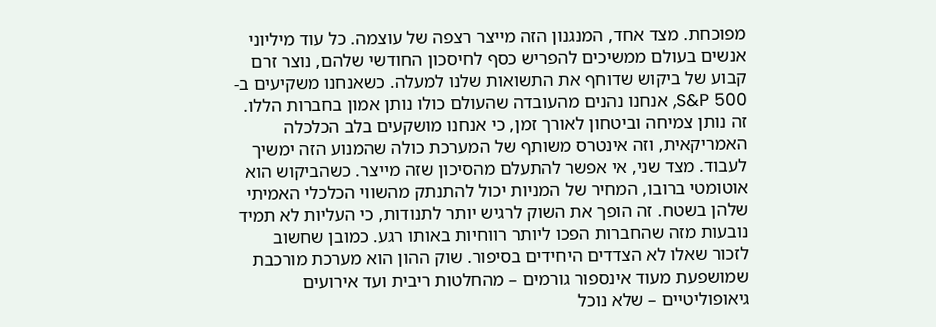מפוכחת. מצד אחד, המנגנון הזה מייצר רצפה של עוצמה. כל עוד מיליוני אנשים בעולם ממשיכים להפריש כסף לחיסכון החודשי שלהם, נוצר זרם קבוע של ביקוש שדוחף את התשואות שלנו למעלה. כשאנחנו משקיעים ב-S&P 500, אנחנו נהנים מהעובדה שהעולם כולו נותן אמון בחברות הללו. זה נותן צמיחה וביטחון לאורך זמן, כי אנחנו מושקעים בלב הכלכלה האמריקאית, וזה אינטרס משותף של המערכת כולה שהמנוע הזה ימשיך לעבוד. מצד שני, אי אפשר להתעלם מהסיכון שזה מייצר. כשהביקוש הוא אוטומטי ברובו, המחיר של המניות יכול להתנתק מהשווי הכלכלי האמיתי שלהן בשטח. זה הופך את השוק לרגיש יותר לתנודות, כי העליות לא תמיד נובעות מזה שהחברות הפכו ליותר רווחיות באותו רגע. כמובן שחשוב לזכור שאלו לא הצדדים היחידים בסיפור. שוק ההון הוא מערכת מורכבת שמושפעת מעוד אינספור גורמים – מהחלטות ריבית ועד אירועים גיאופוליטיים – שלא נוכל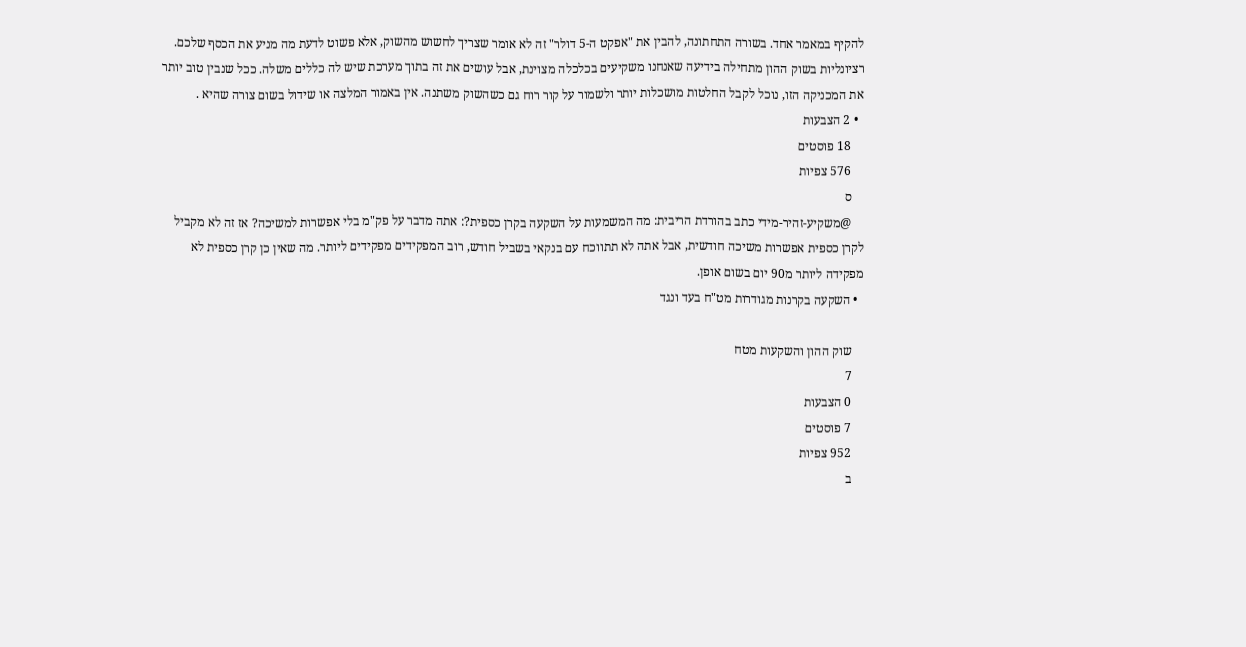להקיף במאמר אחד. בשורה התחתונה, להבין את "אפקט ה-5 דולר" זה לא אומר שצריך לחשוש מהשוק, אלא פשוט לדעת מה מניע את הכסף שלכם. רציונליות בשוק ההון מתחילה בידיעה שאנחנו משקיעים בכלכלה מצוינת, אבל עושים את זה בתוך מערכת שיש לה כללים משלה. ככל שנבין טוב יותר את המכניקה הזו, נוכל לקבל החלטות מושכלות יותר ולשמור על קור רוח גם כשהשוק משתנה. אין באמור המלצה או שידול בשום צורה שהיא .
  • 2 הצבעות
    18 פוסטים
    576 צפיות
    ס
    @משקיע-זהיר-מידי כתב בהורדת הריבית: מה המשמעות על השקעה בקרן כספית?: אתה מדבר על פק"מ בלי אפשרות למשיכה? אז זה לא מקביל לקרן כספית אפשרות משיכה חודשית, אבל אתה לא תתווכח עם בנקאי בשביל חודש, רוב המפקידים מפקידים ליותר. מה שאין כן קרן כספית לא מפקידה ליותר מ90 יום בשום אופן.
  • השקעה בקרנות מגודרות מט"ח בעד ונגד

    שוק ההון והשקעות מטח
    7
    0 הצבעות
    7 פוסטים
    952 צפיות
    ב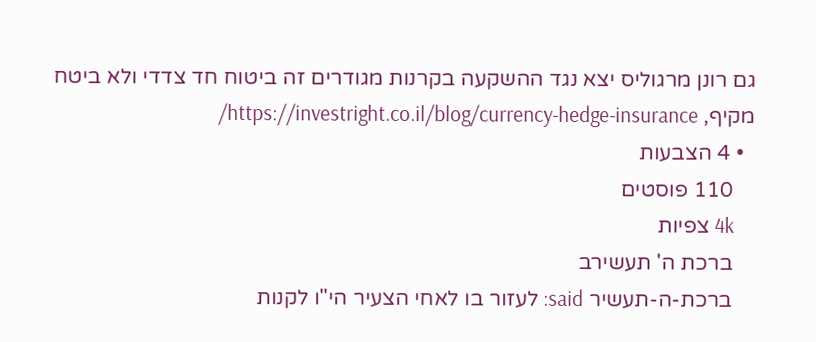גם רונן מרגוליס יצא נגד ההשקעה בקרנות מגודרים זה ביטוח חד צדדי ולא ביטח מקיף, https://investright.co.il/blog/currency-hedge-insurance/
  • 4 הצבעות
    110 פוסטים
    4k צפיות
    ברכת ה' תעשירב
    ברכת-ה-תעשיר said: לעזור בו לאחי הצעיר הי"ו לקנות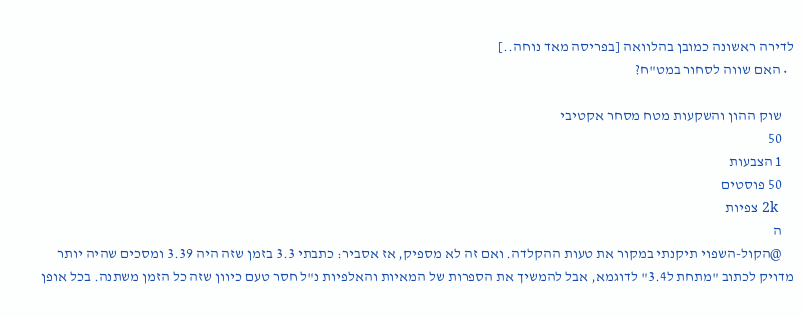לדירה ראשונה כמובן בהלוואה [בפריסה מאד נוחה..]
  • האם שווה לסחור במט"ח?

    שוק ההון והשקעות מטח מסחר אקטיבי
    50
    1 הצבעות
    50 פוסטים
    2k צפיות
    ה
    @הקול-השפוי תיקנתי במקור את טעות ההקלדה. ואם זה לא מספיק, אז אסביר: כתבתי 3.3 בזמן שזה היה 3.39 ומסכים שהיה יותר מדויק לכתוב "מתחת ל3.4" לדוגמא, אבל להמשיך את הספרות של המאיות והאלפיות נ"ל חסר טעם כיוון שזה כל הזמן משתנה. בכל אופן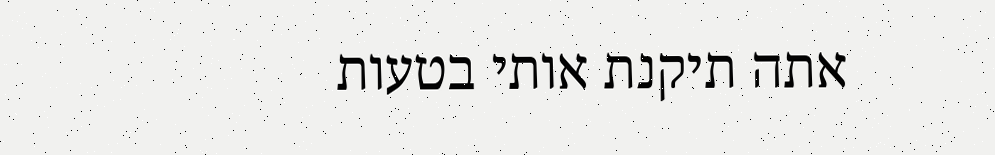אתה תיקנת אותי בטעות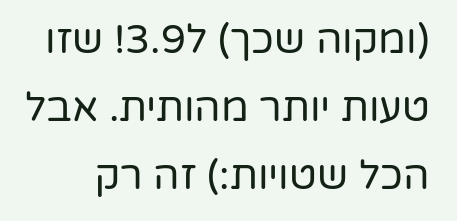(ומקוה שכך) ל3.9! שזו טעות יותר מהותית. אבל הכל שטויות:) זה רק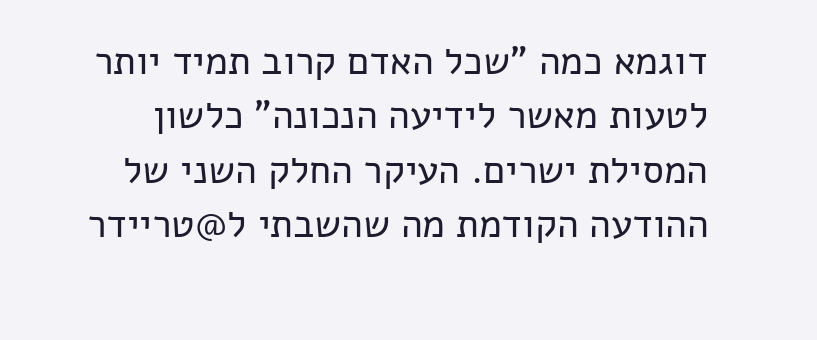דוגמא כמה "שכל האדם קרוב תמיד יותר לטעות מאשר לידיעה הנכונה" כלשון המסילת ישרים. העיקר החלק השני של ההודעה הקודמת מה שהשבתי ל@טריידר